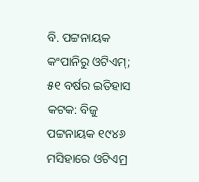ବି. ପଟ୍ଟନାୟକ କଂପାନିରୁ ଓଟିଏମ୍; ୫୧ ବର୍ଷର ଇତିହାସ
କଟକ: ବିଜୁ ପଟ୍ଟନାୟକ ୧୯୪୬ ମସିହାରେ ଓଟିଏମ୍ର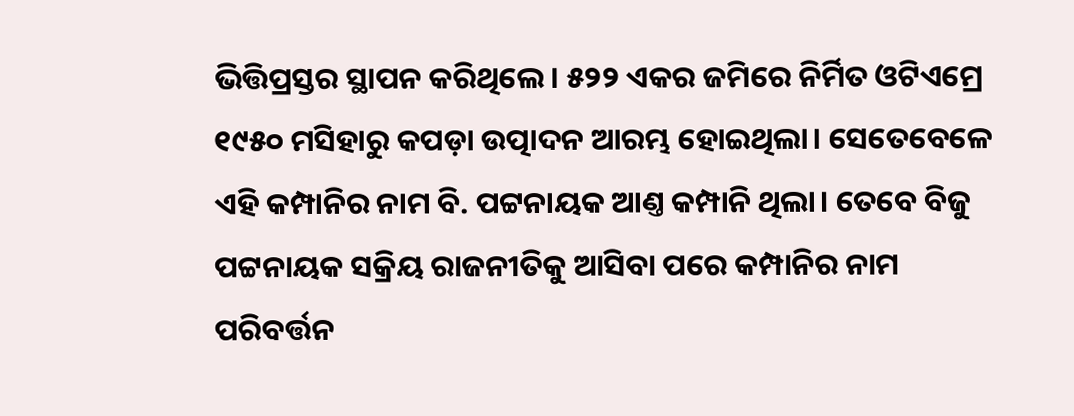ଭିତ୍ତିପ୍ରସ୍ତର ସ୍ଥାପନ କରିଥିଲେ। ୫୨୨ ଏକର ଜମିରେ ନିର୍ମିତ ଓଟିଏମ୍ରେ ୧୯୫୦ ମସିହାରୁ କପଡ଼ା ଉତ୍ପାଦନ ଆରମ୍ଭ ହୋଇଥିଲା। ସେତେବେଳେ ଏହି କମ୍ପାନିର ନାମ ବି. ପଟ୍ଟନାୟକ ଆଣ୍ତ କମ୍ପାନି ଥିଲା। ତେବେ ବିଜୁ ପଟ୍ଟନାୟକ ସକ୍ରିୟ ରାଜନୀତିକୁ ଆସିବା ପରେ କମ୍ପାନିର ନାମ ପରିବର୍ତ୍ତନ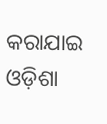କରାଯାଇ ଓଡ଼ିଶା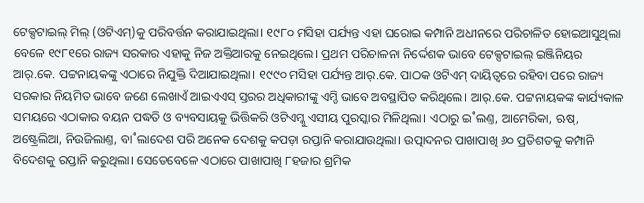ଟେକ୍ସଟାଇଲ୍ ମିଲ୍ (ଓଟିଏମ୍)କୁ ପରିବର୍ତ୍ତନ କରାଯାଇଥିଲା। ୧୯୮୦ ମସିହା ପର୍ଯ୍ୟନ୍ତ ଏହା ଘରୋଇ କମ୍ପାନି ଅଧୀନରେ ପରିଚାଳିତ ହୋଇଆସୁଥିଲା ବେଳେ ୧୯୮୧ରେ ରାଜ୍ୟ ସରକାର ଏହାକୁ ନିଜ ଅକ୍ତିଆରକୁ ନେଇଥିଲେ। ପ୍ରଥମ ପରିଚାଳନା ନିର୍ଦ୍ଦେଶକ ଭାବେ ଟେକ୍ସଟାଇଲ୍ ଇଞ୍ଜିନିୟର ଆର୍.କେ. ପଟ୍ଟନାୟକଙ୍କୁ ଏଠାରେ ନିଯୁକ୍ତି ଦିଆଯାଇଥିଲା। ୧୯୯୦ ମସିହା ପର୍ଯ୍ୟନ୍ତ ଆର୍.କେ. ପାଠକ ଓଟିଏମ୍ ଦାୟିତ୍ବରେ ରହିବା ପରେ ରାଜ୍ୟ ସରକାର ନିୟମିତ ଭାବେ ଜଣେ ଲେଖାଏଁ ଆଇଏଏସ୍ ସ୍ତରର ଅଧିକାରୀଙ୍କୁ ଏମ୍ଡି ଭାବେ ଅବସ୍ଥାପିତ କରିଥିଲେ। ଆର୍.କେ. ପଟ୍ଟନାୟକଙ୍କ କାର୍ଯ୍ୟକାଳ ସମୟରେ ଏଠାକାର ବୟନ ପଦ୍ଧତି ଓ ବ୍ୟବସାୟକୁ ଭିତ୍ତିକରି ଓଟିଏମ୍କୁ ଏସୀୟ ପୁରସ୍କାର ମିଳିଥିଲା। ଏଠାରୁ ଇ˚ଲଣ୍ତ, ଆମେରିକା, ଋଷ୍, ଅଷ୍ଟ୍ରେଲିଆ, ନିଉଜିଲାଣ୍ତ, ବା˚ଲାଦେଶ ପରି ଅନେକ ଦେଶକୁ କପଡ଼ା ରପ୍ତାନି କରାଯାଉଥିଲା। ଉତ୍ପାଦନର ପାଖାପାଖି ୬୦ ପ୍ରତିଶତକୁ କମ୍ପାନି ବିଦେଶକୁ ରପ୍ତାନି କରୁଥିଲା। ସେତେବେଳେ ଏଠାରେ ପାଖାପାଖି ୮ହଜାର ଶ୍ରମିକ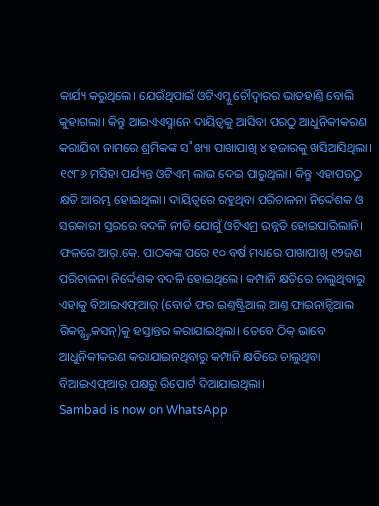କାର୍ଯ୍ୟ କରୁଥିଲେ। ଯେଉଁଥିପାଇଁ ଓଟିଏମ୍କୁ ଚୌଦ୍ବାରର ଭାତହାଣ୍ତି ବୋଲି କୁହାଗଲା। କିନ୍ତୁ ଆଇଏଏସ୍ମାନେ ଦାୟିତ୍ବକୁ ଆସିବା ପରଠୁ ଆଧୁନିକୀକରଣ କରାଯିବା ନାମରେ ଶ୍ରମିକଙ୍କ ସ˚ଖ୍ୟା ପାଖାପାଖି ୪ ହଜାରକୁ ଖସିଆସିଥିଲା। ୧୯୮୬ ମସିହା ପର୍ଯ୍ୟନ୍ତ ଓଟିଏମ୍ ଲାଭ ଦେଇ ପାରୁଥିଲା। କିନ୍ତୁ ଏହାପରଠୁ କ୍ଷତି ଆରମ୍ଭ ହୋଇଥିଲା। ଦାୟିତ୍ବରେ ରହୁଥିବା ପରିଚାଳନା ନିର୍ଦ୍ଦେଶକ ଓ ସରକାରୀ ସ୍ତରରେ ବଦଳି ନୀତି ଯୋଗୁଁ ଓଟିଏମ୍ର ଉନ୍ନତି ହୋଇପାରିଲାନି। ଫଳରେ ଆର୍.କେ. ପାଠକଙ୍କ ପରେ ୧୦ ବର୍ଷ ମଧ୍ୟରେ ପାଖାପାଖି ୧୨ଜଣ ପରିଚାଳନା ନିର୍ଦ୍ଦେଶକ ବଦଳି ହୋଇଥିଲେ। କମ୍ପାନି କ୍ଷତିରେ ଚାଲୁଥିବାରୁ ଏହାକୁ ବିଆଇଏଫ୍ଆର୍ (ବୋର୍ଡ ଫର ଇଣ୍ତଷ୍ଟ୍ରିଆଲ୍ ଆଣ୍ତ ଫାଇନାନ୍ସିଆଲ ରିକନ୍ଷ୍ଟ୍ରକସନ୍)କୁ ହସ୍ତାନ୍ତର କରାଯାଇଥିଲା। ତେବେ ଠିକ୍ ଭାବେ ଆଧୁନିକୀକରଣ କରାଯାଇନଥିବାରୁ କମ୍ପାନି କ୍ଷତିରେ ଚାଲୁଥିବା ବିଆଇଏଫ୍ଆର୍ ପକ୍ଷରୁ ରିପୋର୍ଟ ଦିଆଯାଇଥିଲା।
Sambad is now on WhatsApp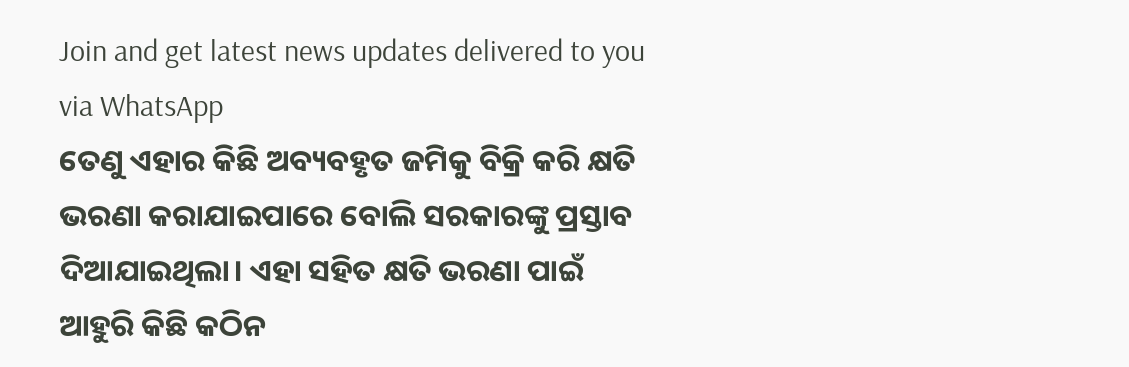Join and get latest news updates delivered to you via WhatsApp
ତେଣୁ ଏହାର କିଛି ଅବ୍ୟବହୃତ ଜମିକୁ ବିକ୍ରି କରି କ୍ଷତି ଭରଣା କରାଯାଇପାରେ ବୋଲି ସରକାରଙ୍କୁ ପ୍ରସ୍ତାବ ଦିଆଯାଇଥିଲା। ଏହା ସହିତ କ୍ଷତି ଭରଣା ପାଇଁ ଆହୁରି କିଛି କଠିନ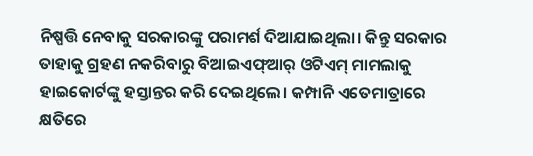ନିଷ୍ପତ୍ତି ନେବାକୁ ସରକାରଙ୍କୁ ପରାମର୍ଶ ଦିଆଯାଇଥିଲା। କିନ୍ତୁ ସରକାର ତାହାକୁ ଗ୍ରହଣ ନକରିବାରୁ ବିଆଇଏଫ୍ଆର୍ ଓଟିଏମ୍ ମାମଲାକୁ ହାଇକୋର୍ଟଙ୍କୁ ହସ୍ତାନ୍ତର କରି ଦେଇଥିଲେ। କମ୍ପାନି ଏତେମାତ୍ରାରେ କ୍ଷତିରେ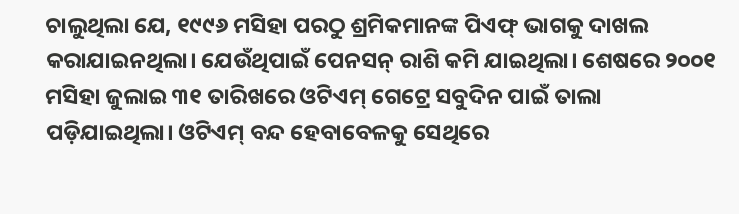ଚାଲୁଥିଲା ଯେ, ୧୯୯୬ ମସିହା ପରଠୁ ଶ୍ରମିକମାନଙ୍କ ପିଏଫ୍ ଭାଗକୁ ଦାଖଲ କରାଯାଇନଥିଲା। ଯେଉଁଥିପାଇଁ ପେନସନ୍ ରାଶି କମି ଯାଇଥିଲା। ଶେଷରେ ୨୦୦୧ ମସିହା ଜୁଲାଇ ୩୧ ତାରିଖରେ ଓଟିଏମ୍ ଗେଟ୍ରେ ସବୁଦିନ ପାଇଁ ତାଲା ପଡ଼ିଯାଇଥିଲା। ଓଟିଏମ୍ ବନ୍ଦ ହେବାବେଳକୁ ସେଥିରେ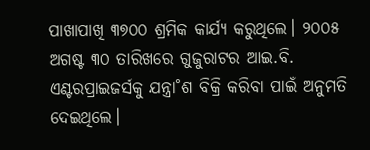ପାଖାପାଖି ୩୭୦୦ ଶ୍ରମିକ କାର୍ଯ୍ୟ କରୁଥିଲେ। ୨୦୦୫ ଅଗଷ୍ଟ ୩୦ ତାରିଖରେ ଗୁଜୁରାଟର ଆଇ.ବି. ଏଣ୍ଟରପ୍ରାଇଜର୍ସକୁ ଯନ୍ତ୍ରା˚ଶ ବିକ୍ରି କରିବା ପାଇଁ ଅନୁମତି ଦେଇଥିଲେ।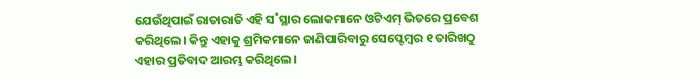ଯେଉଁଥିପାଇଁ ରାତାରାତି ଏହି ସ˚ସ୍ଥାର ଲୋକମାନେ ଓଟିଏମ୍ ଭିତରେ ପ୍ରବେଶ କରିଥିଲେ। କିନ୍ତୁ ଏହାକୁ ଶ୍ରମିକମାନେ ଜାଣିପାରିବାରୁ ସେପ୍ଟେମ୍ବର ୧ ତାରିଖଠୁ ଏହାର ପ୍ରତିବାଦ ଆରମ୍ଭ କରିଥିଲେ।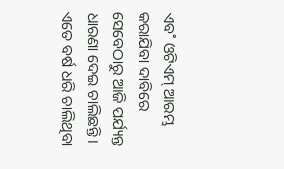ଏବ˚ ଓଟିଏମ୍ ଆରମ୍ଭ କରାଯିବା ଦାବିରେ ସେବେଠାରୁ ଆଜି ପର୍ଯ୍ୟନ୍ତ ଧାରଣା ଦେଇ ଚାଲିଛନ୍ତି। ଏତେ ବର୍ଷ ଧରି ଚାଲିଥିବା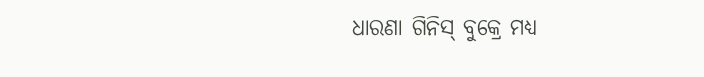ଧାରଣା ଗିନିସ୍ ବୁକ୍ରେ ମଧ୍ୟ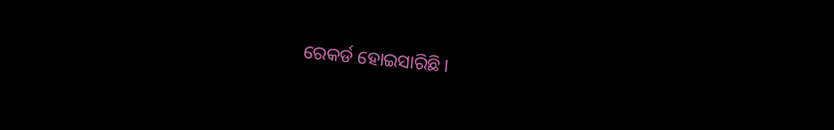ରେକର୍ଡ ହୋଇସାରିଛି।